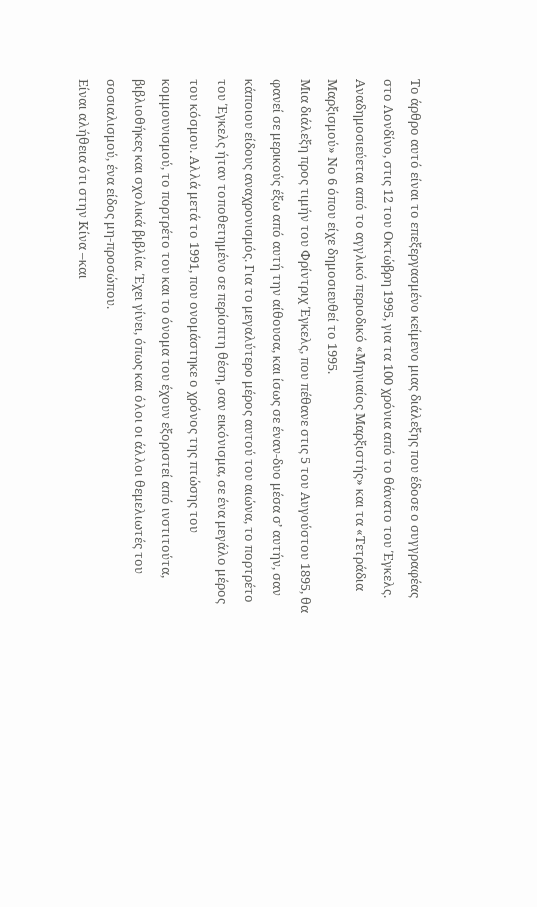Το άρθρο αυτό είναι το επεξεργασμένο κείμενο μιας διάλεξης που έδοσε ο συγγραφέας στο Λονδίνο, στις 12 του Οκτώβρη 1995, για τα 100 χρόνια από το θάνατο του Έγκελς. Αναδημοσιεύεται από το αγγλικό περιοδικό «Μηνιαίος Μαρξιστής» και τα «Τετράδια Μαρξισμού» Νο 6 όπου είχε δημοσιευθεί το 1995.
Μια διάλεξη προς τιμήν του Φρίντριχ Έγκελς, που πέθανε στις 5 του Αυγούστου 1895, θα φανεί σε μερικούς έξω από αυτή την αίθουσα, και ίσως σε έναν-δυο μέσα σ’ αυτήν, σαν κάποιου είδους αναχρονισμός. Για το μεγαλύτερο μέρος αυτού του αιώνα, το πορτρέτο του Έγκελς ήταν τοποθετημένο σε περίοπτη θέση, σαν εικόνισμα, σε ένα μεγάλο μέρος του κόσμου. Αλλά μετά το 1991, που ονομάστηκε ο χρόνος της πτώσης του κομμουνισμού, το πορτρέτο του και το όνομα του έχουν εξοριστεί από ινστιτούτα, βιβλιοθήκες και σχολικά βιβλία. Έχει γίνει, όπως και όλοι οι άλλοι θεμελιωτές του σοσιαλισμού, ένα είδος μη-προσώπου.
Είναι αλήθεια ότι στην Κίνα –και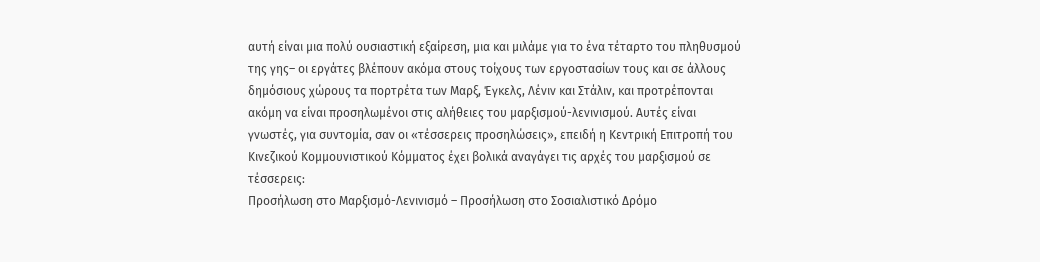αυτή είναι μια πολύ ουσιαστική εξαίρεση, μια και μιλάμε για το ένα τέταρτο του πληθυσμού της γης– οι εργάτες βλέπουν ακόμα στους τοίχους των εργοστασίων τους και σε άλλους δημόσιους χώρους τα πορτρέτα των Μαρξ, Έγκελς, Λένιν και Στάλιν, και προτρέπονται ακόμη να είναι προσηλωμένοι στις αλήθειες του μαρξισμού-λενινισμού. Αυτές είναι γνωστές, για συντομία, σαν οι «τέσσερεις προσηλώσεις», επειδή η Κεντρική Επιτροπή του Κινεζικού Κομμουνιστικού Κόμματος έχει βολικά αναγάγει τις αρχές του μαρξισμού σε τέσσερεις:
Προσήλωση στο Μαρξισμό-Λενινισμό – Προσήλωση στο Σοσιαλιστικό Δρόμο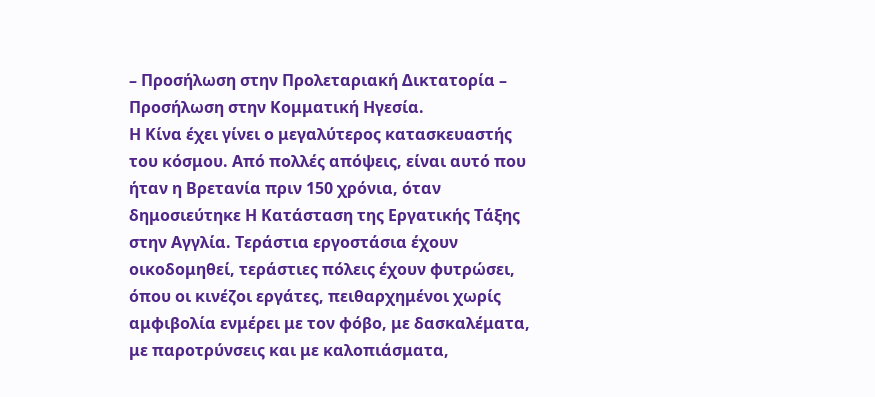– Προσήλωση στην Προλεταριακή Δικτατορία – Προσήλωση στην Κομματική Ηγεσία.
Η Κίνα έχει γίνει ο μεγαλύτερος κατασκευαστής του κόσμου. Από πολλές απόψεις, είναι αυτό που ήταν η Βρετανία πριν 150 χρόνια, όταν δημοσιεύτηκε Η Κατάσταση της Εργατικής Τάξης στην Αγγλία. Τεράστια εργοστάσια έχουν οικοδομηθεί, τεράστιες πόλεις έχουν φυτρώσει, όπου οι κινέζοι εργάτες, πειθαρχημένοι χωρίς αμφιβολία ενμέρει με τον φόβο, με δασκαλέματα, με παροτρύνσεις και με καλοπιάσματα,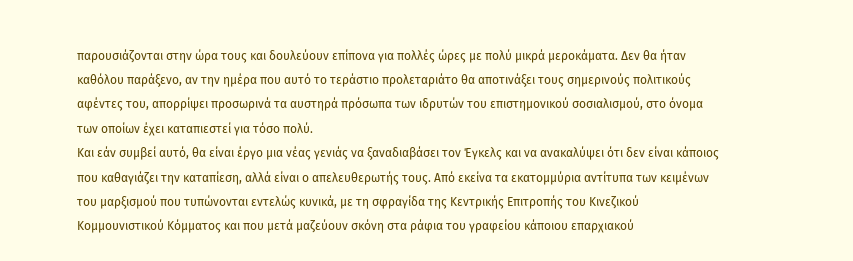παρουσιάζονται στην ώρα τους και δουλεύουν επίπονα για πολλές ώρες με πολύ μικρά μεροκάματα. Δεν θα ήταν καθόλου παράξενο, αν την ημέρα που αυτό το τεράστιο προλεταριάτο θα αποτινάξει τους σημερινούς πολιτικούς αφέντες του, απορρίψει προσωρινά τα αυστηρά πρόσωπα των ιδρυτών του επιστημονικού σοσιαλισμού, στο όνομα των οποίων έχει καταπιεστεί για τόσο πολύ.
Και εάν συμβεί αυτό, θα είναι έργο μια νέας γενιάς να ξαναδιαβάσει τον Έγκελς και να ανακαλύψει ότι δεν είναι κάποιος που καθαγιάζει την καταπίεση, αλλά είναι ο απελευθερωτής τους. Από εκείνα τα εκατομμύρια αντίτυπα των κειμένων του μαρξισμού που τυπώνονται εντελώς κυνικά, με τη σφραγίδα της Κεντρικής Επιτροπής του Κινεζικού Κομμουνιστικού Κόμματος και που μετά μαζεύουν σκόνη στα ράφια του γραφείου κάποιου επαρχιακού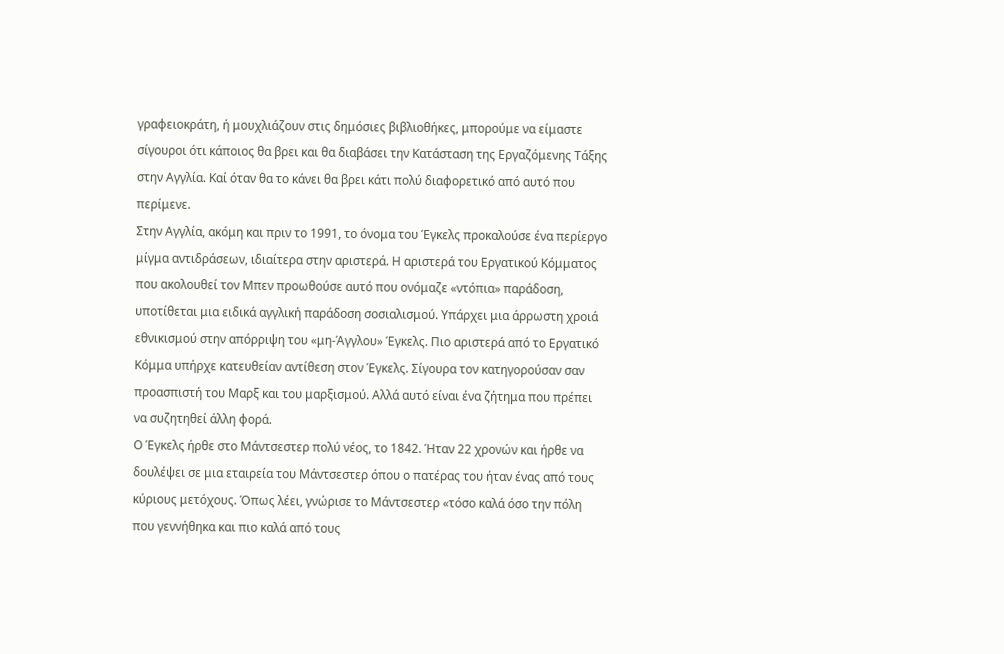γραφειοκράτη, ή μουχλιάζουν στις δημόσιες βιβλιοθήκες, μπορούμε να είμαστε σίγουροι ότι κάποιος θα βρει και θα διαβάσει την Κατάσταση της Εργαζόμενης Τάξης στην Αγγλία. Καί όταν θα το κάνει θα βρει κάτι πολύ διαφορετικό από αυτό που περίμενε.
Στην Αγγλία, ακόμη και πριν το 1991, το όνομα του Έγκελς προκαλούσε ένα περίεργο μίγμα αντιδράσεων, ιδιαίτερα στην αριστερά. Η αριστερά του Εργατικού Κόμματος που ακολουθεί τον Μπεν προωθούσε αυτό που ονόμαζε «ντόπια» παράδοση, υποτίθεται μια ειδικά αγγλική παράδοση σοσιαλισμού. Υπάρχει μια άρρωστη χροιά εθνικισμού στην απόρριψη του «μη-Άγγλου» Έγκελς. Πιο αριστερά από το Εργατικό Κόμμα υπήρχε κατευθείαν αντίθεση στον Έγκελς. Σίγουρα τον κατηγορούσαν σαν προασπιστή του Μαρξ και του μαρξισμού. Αλλά αυτό είναι ένα ζήτημα που πρέπει να συζητηθεί άλλη φορά.
Ο Έγκελς ήρθε στο Μάντσεστερ πολύ νέος, το 1842. Ήταν 22 χρονών και ήρθε να δουλέψει σε μια εταιρεία του Μάντσεστερ όπου ο πατέρας του ήταν ένας από τους κύριους μετόχους. Όπως λέει, γνώρισε το Μάντσεστερ «τόσο καλά όσο την πόλη που γεννήθηκα και πιο καλά από τους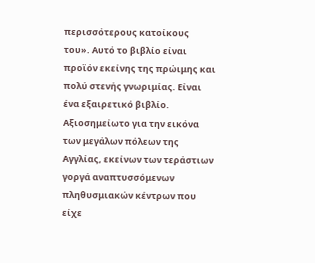περισσότερους κατοίκους του». Αυτό το βιβλίο είναι προϊόν εκείνης της πρώιμης και πολύ στενής γνωριμίας. Είναι ένα εξαιρετικό βιβλίο. Αξιοσημείωτο για την εικόνα των μεγάλων πόλεων της Αγγλίας, εκείνων των τεράστιων γοργά αναπτυσσόμενων πληθυσμιακών κέντρων που είχε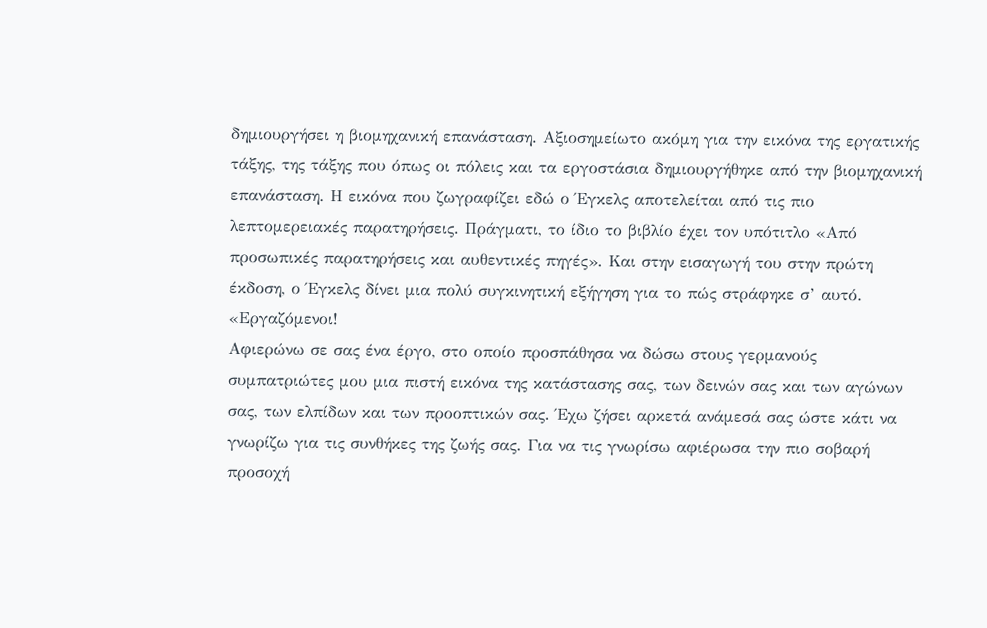δημιουργήσει η βιομηχανική επανάσταση. Αξιοσημείωτο ακόμη για την εικόνα της εργατικής τάξης, της τάξης που όπως οι πόλεις και τα εργοστάσια δημιουργήθηκε από την βιομηχανική επανάσταση. Η εικόνα που ζωγραφίζει εδώ ο Έγκελς αποτελείται από τις πιο λεπτομερειακές παρατηρήσεις. Πράγματι, το ίδιο το βιβλίο έχει τον υπότιτλο «Από προσωπικές παρατηρήσεις και αυθεντικές πηγές». Και στην εισαγωγή του στην πρώτη έκδοση, ο Έγκελς δίνει μια πολύ συγκινητική εξήγηση για το πώς στράφηκε σ’ αυτό.
«Εργαζόμενοι!
Αφιερώνω σε σας ένα έργο, στο οποίο προσπάθησα να δώσω στους γερμανούς συμπατριώτες μου μια πιστή εικόνα της κατάστασης σας, των δεινών σας και των αγώνων σας, των ελπίδων και των προοπτικών σας. Έχω ζήσει αρκετά ανάμεσά σας ώστε κάτι να γνωρίζω για τις συνθήκες της ζωής σας. Για να τις γνωρίσω αφιέρωσα την πιο σοβαρή προσοχή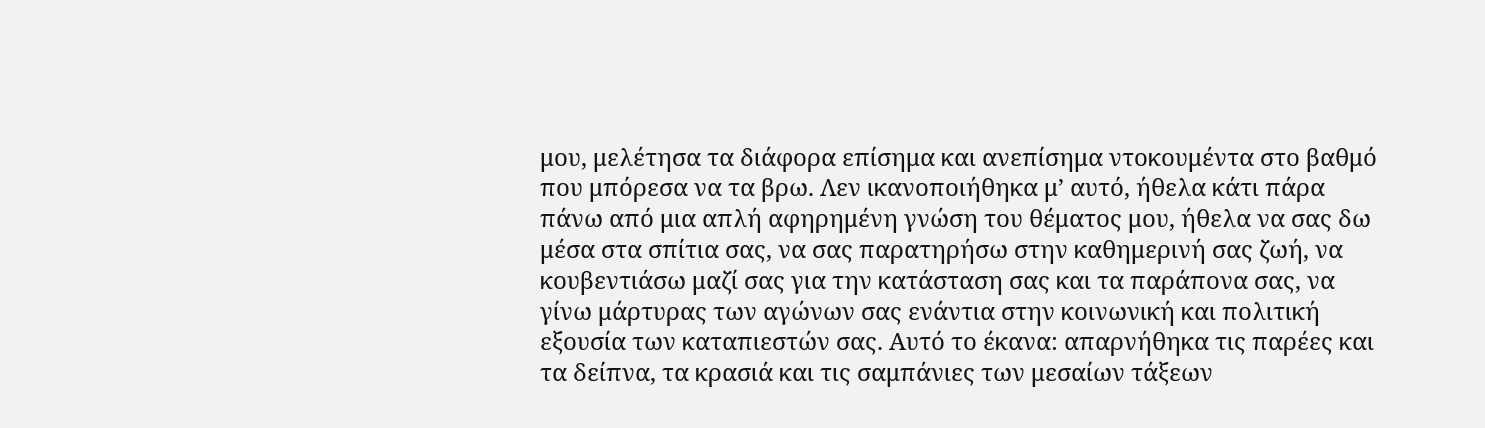μου, μελέτησα τα διάφορα επίσημα και ανεπίσημα ντοκουμέντα στο βαθμό που μπόρεσα να τα βρω. Λεν ικανοποιήθηκα μ’ αυτό, ήθελα κάτι πάρα πάνω από μια απλή αφηρημένη γνώση του θέματος μου, ήθελα να σας δω μέσα στα σπίτια σας, να σας παρατηρήσω στην καθημερινή σας ζωή, να κουβεντιάσω μαζί σας για την κατάσταση σας και τα παράπονα σας, να γίνω μάρτυρας των αγώνων σας ενάντια στην κοινωνική και πολιτική εξουσία των καταπιεστών σας. Αυτό το έκανα: απαρνήθηκα τις παρέες και τα δείπνα, τα κρασιά και τις σαμπάνιες των μεσαίων τάξεων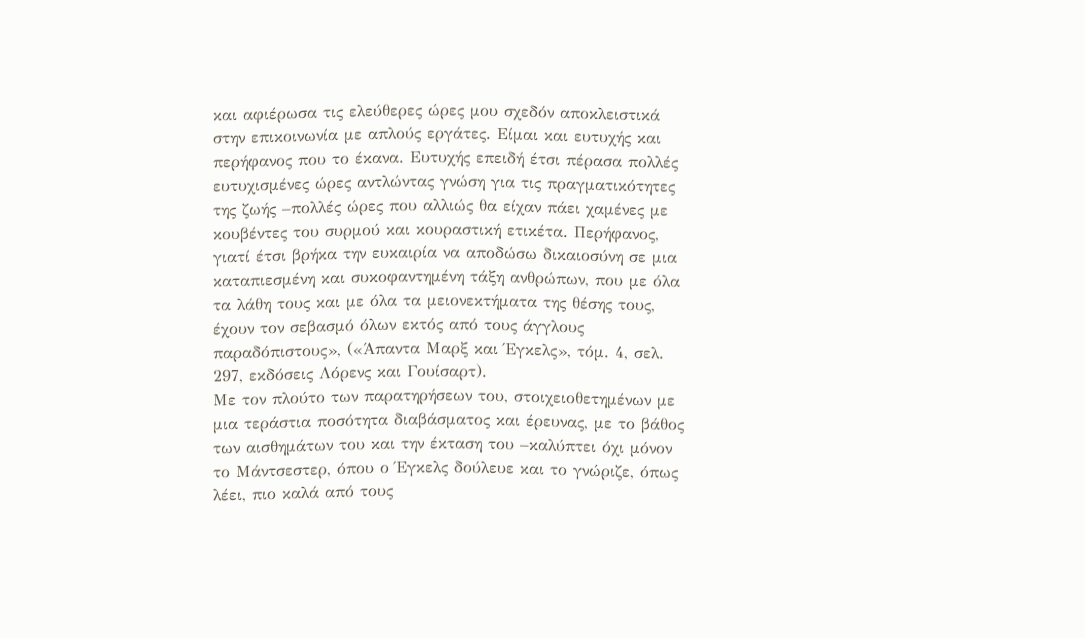και αφιέρωσα τις ελεύθερες ώρες μου σχεδόν αποκλειστικά στην επικοινωνία με απλούς εργάτες. Είμαι και ευτυχής και περήφανος που το έκανα. Ευτυχής επειδή έτσι πέρασα πολλές ευτυχισμένες ώρες αντλώντας γνώση για τις πραγματικότητες της ζωής –πολλές ώρες που αλλιώς θα είχαν πάει χαμένες με κουβέντες του συρμού και κουραστική ετικέτα. Περήφανος, γιατί έτσι βρήκα την ευκαιρία να αποδώσω δικαιοσύνη σε μια καταπιεσμένη και συκοφαντημένη τάξη ανθρώπων, που με όλα τα λάθη τους και με όλα τα μειονεκτήματα της θέσης τους, έχουν τον σεβασμό όλων εκτός από τους άγγλους παραδόπιστους», («Άπαντα Μαρξ και Έγκελς», τόμ. 4, σελ. 297, εκδόσεις Λόρενς και Γουίσαρτ).
Με τον πλούτο των παρατηρήσεων του, στοιχειοθετημένων με μια τεράστια ποσότητα διαβάσματος και έρευνας, με το βάθος των αισθημάτων του και την έκταση του –καλύπτει όχι μόνον το Μάντσεστερ, όπου ο Έγκελς δούλευε και το γνώριζε, όπως λέει, πιο καλά από τους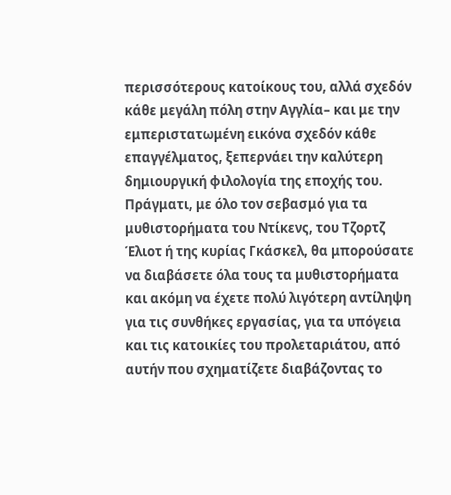περισσότερους κατοίκους του, αλλά σχεδόν κάθε μεγάλη πόλη στην Αγγλία– και με την εμπεριστατωμένη εικόνα σχεδόν κάθε επαγγέλματος, ξεπερνάει την καλύτερη δημιουργική φιλολογία της εποχής του. Πράγματι, με όλο τον σεβασμό για τα μυθιστορήματα του Ντίκενς, του Τζορτζ Έλιοτ ή της κυρίας Γκάσκελ, θα μπορούσατε να διαβάσετε όλα τους τα μυθιστορήματα και ακόμη να έχετε πολύ λιγότερη αντίληψη για τις συνθήκες εργασίας, για τα υπόγεια και τις κατοικίες του προλεταριάτου, από αυτήν που σχηματίζετε διαβάζοντας το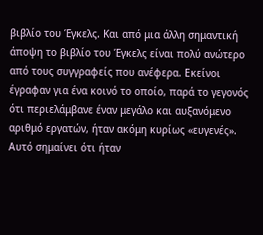βιβλίο του Έγκελς. Και από μια άλλη σημαντική άποψη το βιβλίο του Έγκελς είναι πολύ ανώτερο από τους συγγραφείς που ανέφερα. Εκείνοι έγραφαν για ένα κοινό το οποίο, παρά το γεγονός ότι περιελάμβανε έναν μεγάλο και αυξανόμενο αριθμό εργατών, ήταν ακόμη κυρίως «ευγενές». Αυτό σημαίνει ότι ήταν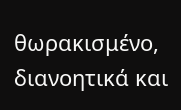θωρακισμένο, διανοητικά και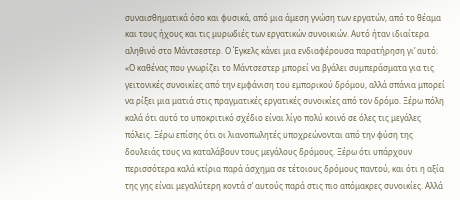συναισθηματικά όσο και φυσικά, από μια άμεση γνώση των εργατών, από το θέαμα και τους ήχους και τις μυρωδιές των εργατικών συνοικιών. Αυτό ήταν ιδιαίτερα αληθινό στο Μάντσεστερ. Ο Έγκελς κάνει μια ενδιαφέρουσα παρατήρηση γι’ αυτό:
«Ο καθένας που γνωρίζει το Μάντσεστερ μπορεί να βγάλει συμπεράσματα για τις γειτονικές συνοικίες από την εμφάνιση του εμπορικού δρόμου, αλλά σπάνια μπορεί να ρίξει μια ματιά στις πραγματικές εργατικές συνοικίες από τον δρόμο. Ξέρω πόλη καλά ότι αυτό το υποκριτικό σχέδιο είναι λίγο πολύ κοινό σε όλες τις μεγάλες πόλεις. Ξέρω επίσης ότι οι λιανοπωλητές υποχρεώνονται από την φύση της δουλειάς τους να καταλάβουν τους μεγάλους δρόμους. Ξέρω ότι υπάρχουν περισσότερα καλά κτίρια παρά άσχημα σε τέτοιους δρόμους παντού, και ότι η αξία της γης είναι μεγαλύτερη κοντά σ’ αυτούς παρά στις πιο απόμακρες συνοικίες. Αλλά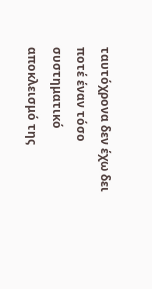ταυτόχρονα δεν έχω δει ποτέ έναν τόσο συστηματικό αποκλεισμό της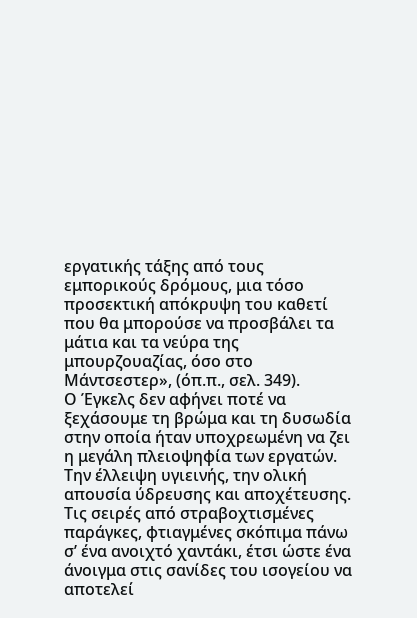εργατικής τάξης από τους εμπορικούς δρόμους, μια τόσο προσεκτική απόκρυψη του καθετί που θα μπορούσε να προσβάλει τα μάτια και τα νεύρα της μπουρζουαζίας, όσο στο Μάντσεστερ», (όπ.π., σελ. 349).
Ο Έγκελς δεν αφήνει ποτέ να ξεχάσουμε τη βρώμα και τη δυσωδία στην οποία ήταν υποχρεωμένη να ζει η μεγάλη πλειοψηφία των εργατών. Την έλλειψη υγιεινής, την ολική απουσία ύδρευσης και αποχέτευσης.
Τις σειρές από στραβοχτισμένες παράγκες, φτιαγμένες σκόπιμα πάνω σ’ ένα ανοιχτό χαντάκι, έτσι ώστε ένα άνοιγμα στις σανίδες του ισογείου να αποτελεί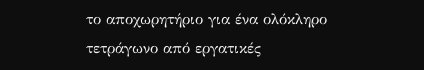το αποχωρητήριο για ένα ολόκληρο τετράγωνο από εργατικές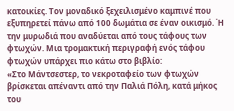κατοικίες. Τον μοναδικό ξεχειλισμένο καμπινέ που εξυπηρετεί πάνω από 100 δωμάτια σε έναν οικισμό. Ή την μυρωδιά που αναδύεται από τους τάφους των φτωχών. Μια τρομακτική περιγραφή ενός τάφου φτωχών υπάρχει πιο κάτω στο βιβλίο:
«Στο Μάντσεστερ, το νεκροταφείο των φτωχών βρίσκεται απέναντι από την Παλιά Πόλη, κατά μήκος του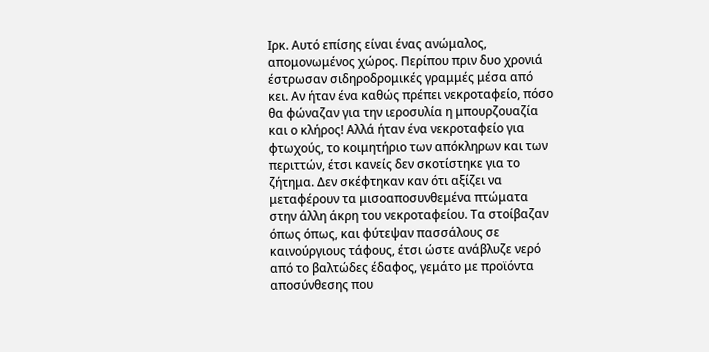Ιρκ. Αυτό επίσης είναι ένας ανώμαλος, απομονωμένος χώρος. Περίπου πριν δυο χρονιά έστρωσαν σιδηροδρομικές γραμμές μέσα από κει. Αν ήταν ένα καθώς πρέπει νεκροταφείο, πόσο θα φώναζαν για την ιεροσυλία η μπουρζουαζία και ο κλήρος! Αλλά ήταν ένα νεκροταφείο για φτωχούς, το κοιμητήριο των απόκληρων και των περιττών, έτσι κανείς δεν σκοτίστηκε για το ζήτημα. Δεν σκέφτηκαν καν ότι αξίζει να μεταφέρουν τα μισοαποσυνθεμένα πτώματα στην άλλη άκρη του νεκροταφείου. Τα στοίβαζαν όπως όπως, και φύτεψαν πασσάλους σε καινούργιους τάφους, έτσι ώστε ανάβλυζε νερό από το βαλτώδες έδαφος, γεμάτο με προϊόντα αποσύνθεσης που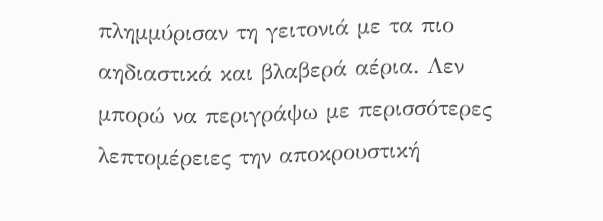πλημμύρισαν τη γειτονιά με τα πιο αηδιαστικά και βλαβερά αέρια. Λεν μπορώ να περιγράψω με περισσότερες λεπτομέρειες την αποκρουστική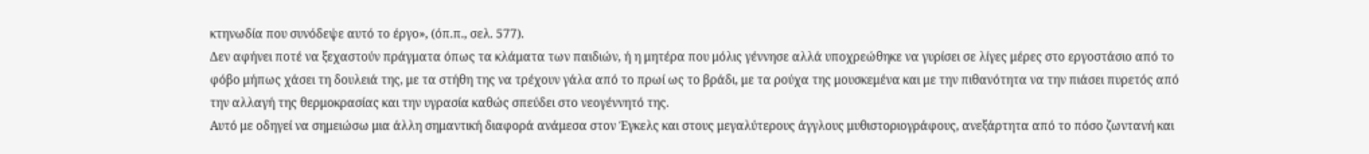κτηνωδία που συνόδεψε αυτό το έργο», (όπ.π., σελ. 577).
Δεν αφήνει ποτέ να ξεχαστούν πράγματα όπως τα κλάματα των παιδιών, ή η μητέρα που μόλις γέννησε αλλά υποχρεώθηκε να γυρίσει σε λίγες μέρες στο εργοστάσιο από το φόβο μήπως χάσει τη δουλειά της, με τα στήθη της να τρέχουν γάλα από το πρωί ως το βράδι, με τα ρούχα της μουσκεμένα και με την πιθανότητα να την πιάσει πυρετός από την αλλαγή της θερμοκρασίας και την υγρασία καθώς σπεύδει στο νεογέννητό της.
Αυτό με οδηγεί να σημειώσω μια άλλη σημαντική διαφορά ανάμεσα στον Έγκελς και στους μεγαλύτερους άγγλους μυθιστοριογράφους, ανεξάρτητα από το πόσο ζωντανή και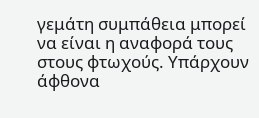γεμάτη συμπάθεια μπορεί να είναι η αναφορά τους στους φτωχούς. Υπάρχουν άφθονα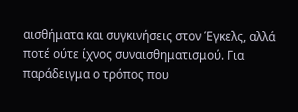αισθήματα και συγκινήσεις στον Έγκελς, αλλά ποτέ ούτε ίχνος συναισθηματισμού. Για παράδειγμα ο τρόπος που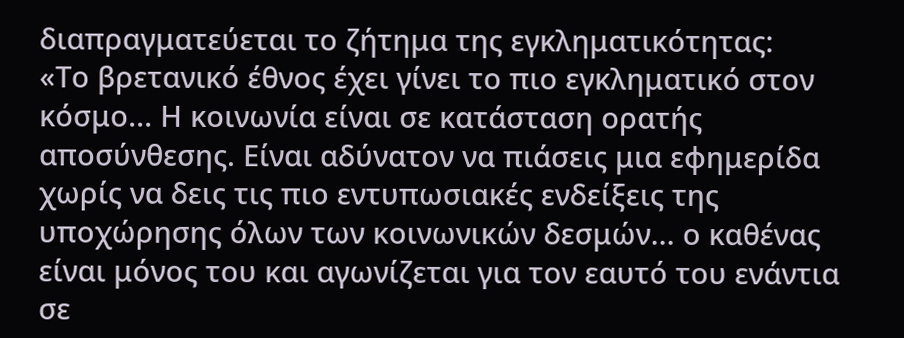διαπραγματεύεται το ζήτημα της εγκληματικότητας:
«Το βρετανικό έθνος έχει γίνει το πιο εγκληματικό στον κόσμο... Η κοινωνία είναι σε κατάσταση ορατής αποσύνθεσης. Είναι αδύνατον να πιάσεις μια εφημερίδα χωρίς να δεις τις πιο εντυπωσιακές ενδείξεις της υποχώρησης όλων των κοινωνικών δεσμών... ο καθένας είναι μόνος του και αγωνίζεται για τον εαυτό του ενάντια σε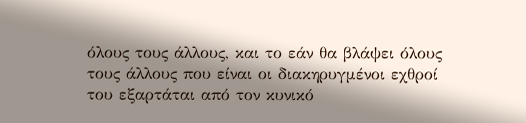όλους τους άλλους, και το εάν θα βλάψει όλους τους άλλους που είναι οι διακηρυγμένοι εχθροί του εξαρτάται από τον κυνικό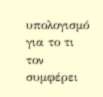υπολογισμό για το τι τον συμφέρει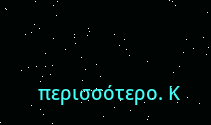περισσότερο. Κ